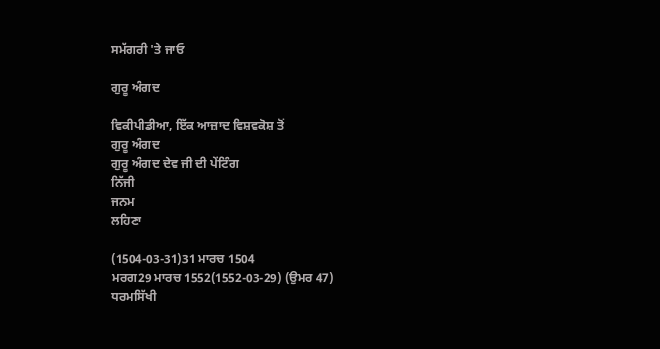ਸਮੱਗਰੀ 'ਤੇ ਜਾਓ

ਗੁਰੂ ਅੰਗਦ

ਵਿਕੀਪੀਡੀਆ, ਇੱਕ ਆਜ਼ਾਦ ਵਿਸ਼ਵਕੋਸ਼ ਤੋਂ
ਗੁਰੂ ਅੰਗਦ
ਗੁਰੂ ਅੰਗਦ ਦੇਵ ਜੀ ਦੀ ਪੇਂਟਿੰਗ
ਨਿੱਜੀ
ਜਨਮ
ਲਹਿਣਾ

(1504-03-31)31 ਮਾਰਚ 1504
ਮਰਗ29 ਮਾਰਚ 1552(1552-03-29) (ਉਮਰ 47)
ਧਰਮਸਿੱਖੀ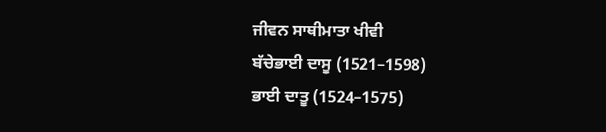ਜੀਵਨ ਸਾਥੀਮਾਤਾ ਖੀਵੀ
ਬੱਚੇਭਾਈ ਦਾਸੂ (1521–1598)
ਭਾਈ ਦਾਤੂ (1524–1575)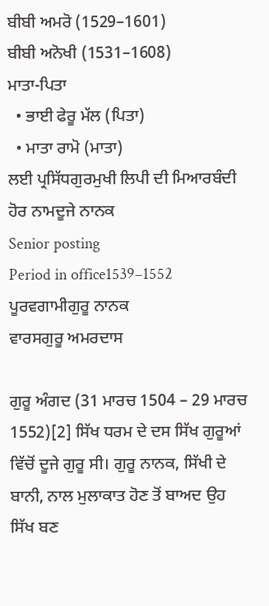ਬੀਬੀ ਅਮਰੋ (1529–1601)
ਬੀਬੀ ਅਨੋਖੀ (1531–1608)
ਮਾਤਾ-ਪਿਤਾ
  • ਭਾਈ ਫੇਰੂ ਮੱਲ (ਪਿਤਾ)
  • ਮਾਤਾ ਰਾਮੋ (ਮਾਤਾ)
ਲਈ ਪ੍ਰਸਿੱਧਗੁਰਮੁਖੀ ਲਿਪੀ ਦੀ ਮਿਆਰਬੰਦੀ
ਹੋਰ ਨਾਮਦੂਜੇ ਨਾਨਕ
Senior posting
Period in office1539–1552
ਪੂਰਵਗਾਮੀਗੁਰੂ ਨਾਨਕ
ਵਾਰਸਗੁਰੂ ਅਮਰਦਾਸ

ਗੁਰੂ ਅੰਗਦ (31 ਮਾਰਚ 1504 – 29 ਮਾਰਚ 1552)[2] ਸਿੱਖ ਧਰਮ ਦੇ ਦਸ ਸਿੱਖ ਗੁਰੂਆਂ ਵਿੱਚੋਂ ਦੂਜੇ ਗੁਰੂ ਸੀ। ਗੁਰੂ ਨਾਨਕ, ਸਿੱਖੀ ਦੇ ਬਾਨੀ, ਨਾਲ ਮੁਲਾਕਾਤ ਹੋਣ ਤੋਂ ਬਾਅਦ ਉਹ ਸਿੱਖ ਬਣ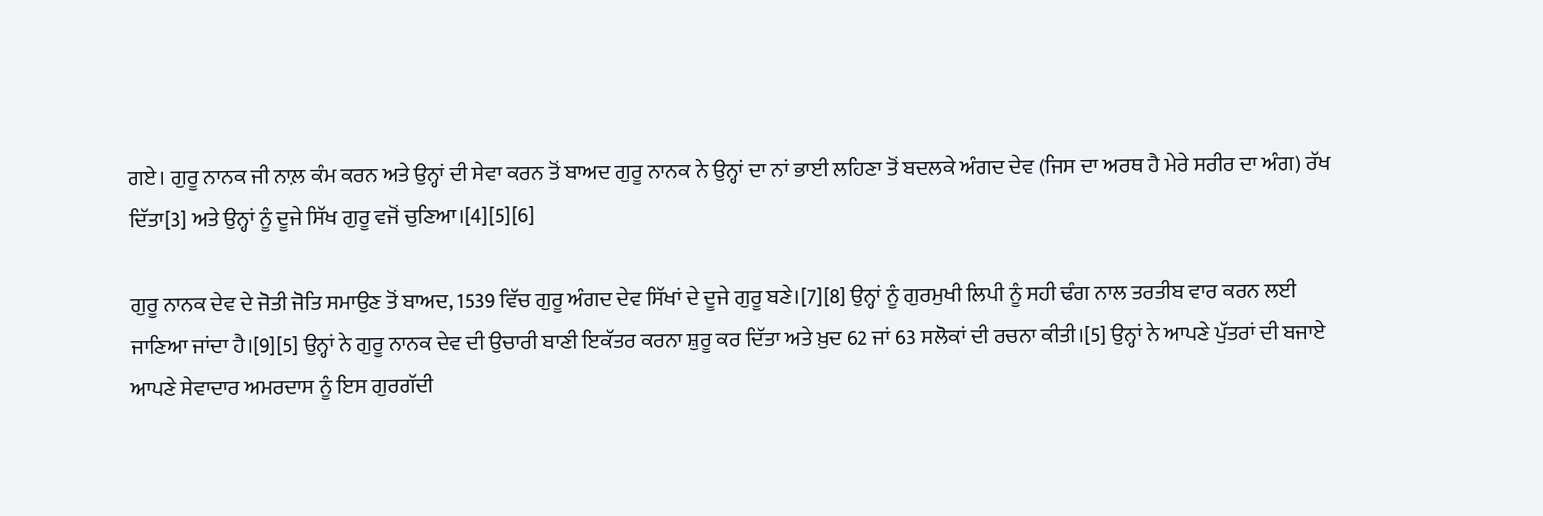ਗਏ। ਗੁਰੂ ਨਾਨਕ ਜੀ ਨਾਲ਼ ਕੰਮ ਕਰਨ ਅਤੇ ਉਨ੍ਹਾਂ ਦੀ ਸੇਵਾ ਕਰਨ ਤੋਂ ਬਾਅਦ ਗੁਰੂ ਨਾਨਕ ਨੇ ਉਨ੍ਹਾਂ ਦਾ ਨਾਂ ਭਾਈ ਲਹਿਣਾ ਤੋਂ ਬਦਲਕੇ ਅੰਗਦ ਦੇਵ (ਜਿਸ ਦਾ ਅਰਥ ਹੈ ਮੇਰੇ ਸਰੀਰ ਦਾ ਅੰਗ) ਰੱਖ ਦਿੱਤਾ[3] ਅਤੇ ਉਨ੍ਹਾਂ ਨੂੰ ਦੂਜੇ ਸਿੱਖ ਗੁਰੂ ਵਜੋਂ ਚੁਣਿਆ।[4][5][6]

ਗੁਰੂ ਨਾਨਕ ਦੇਵ ਦੇ ਜੋਤੀ ਜੋਤਿ ਸਮਾਉਣ ਤੋਂ ਬਾਅਦ, 1539 ਵਿੱਚ ਗੁਰੂ ਅੰਗਦ ਦੇਵ ਸਿੱਖਾਂ ਦੇ ਦੂਜੇ ਗੁਰੂ ਬਣੇ।[7][8] ਉਨ੍ਹਾਂ ਨੂੰ ਗੁਰਮੁਖੀ ਲਿਪੀ ਨੂੰ ਸਹੀ ਢੰਗ ਨਾਲ ਤਰਤੀਬ ਵਾਰ ਕਰਨ ਲਈ ਜਾਣਿਆ ਜਾਂਦਾ ਹੈ।[9][5] ਉਨ੍ਹਾਂ ਨੇ ਗੁਰੂ ਨਾਨਕ ਦੇਵ ਦੀ ਉਚਾਰੀ ਬਾਣੀ ਇਕੱਤਰ ਕਰਨਾ ਸ਼ੁਰੂ ਕਰ ਦਿੱਤਾ ਅਤੇ ਖ਼ੁਦ 62 ਜਾਂ 63 ਸਲੋਕਾਂ ਦੀ ਰਚਨਾ ਕੀਤੀ।[5] ਉਨ੍ਹਾਂ ਨੇ ਆਪਣੇ ਪੁੱਤਰਾਂ ਦੀ ਬਜਾਏ ਆਪਣੇ ਸੇਵਾਦਾਰ ਅਮਰਦਾਸ ਨੂੰ ਇਸ ਗੁਰਗੱਦੀ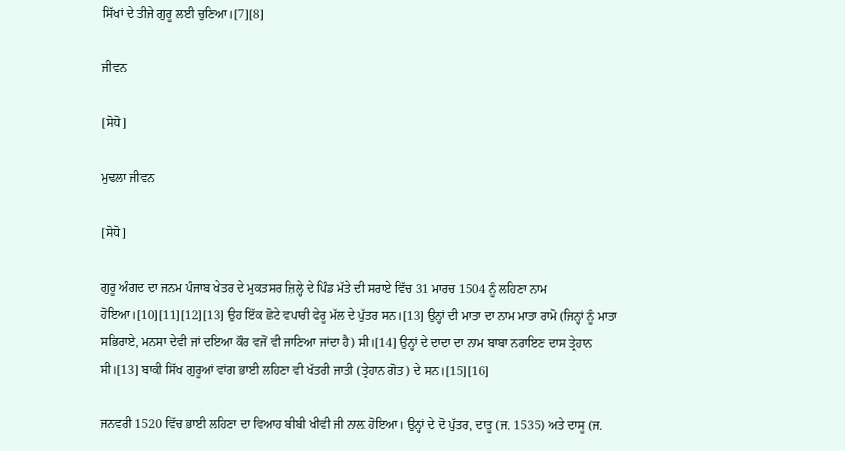ਸਿੱਖਾਂ ਦੇ ਤੀਜੇ ਗੁਰੂ ਲਈ ਚੁਣਿਆ।[7][8]

ਜੀਵਨ

[ਸੋਧੋ]

ਮੁਢਲਾ ਜੀਵਨ

[ਸੋਧੋ]

ਗੁਰੂ ਅੰਗਦ ਦਾ ਜਨਮ ਪੰਜਾਬ ਖੇਤਰ ਦੇ ਮੁਕਤਸਰ ਜ਼ਿਲ੍ਹੇ ਦੇ ਪਿੰਡ ਮੱਤੇ ਦੀ ਸਰਾਏ ਵਿੱਚ 31 ਮਾਰਚ 1504 ਨੂੰ ਲਹਿਣਾ ਨਾਮ ਹੋਇਆ।[10][11][12][13] ਉਹ ਇੱਕ ਛੋਟੇ ਵਪਾਰੀ ਫੇਰੂ ਮੱਲ ਦੇ ਪੁੱਤਰ ਸਨ।[13] ਉਨ੍ਹਾਂ ਦੀ ਮਾਤਾ ਦਾ ਨਾਮ ਮਾਤਾ ਰਾਮੋ (ਜਿਨ੍ਹਾਂ ਨੂੰ ਮਾਤਾ ਸਭਿਰਾਏ, ਮਨਸਾ ਦੇਵੀ ਜਾਂ ਦਇਆ ਕੌਰ ਵਜੋਂ ਵੀ ਜਾਣਿਆ ਜਾਂਦਾ ਹੈ) ਸੀ।[14] ਉਨ੍ਹਾਂ ਦੇ ਦਾਦਾ ਦਾ ਨਾਮ ਬਾਬਾ ਨਰਾਇਣ ਦਾਸ ਤ੍ਰੇਹਾਨ ਸੀ।[13] ਬਾਕੀ ਸਿੱਖ ਗੁਰੂਆਂ ਵਾਂਗ ਭਾਈ ਲਹਿਣਾ ਵੀ ਖੱਤਰੀ ਜਾਤੀ (ਤ੍ਰੇਹਾਨ ਗੋਤ) ਦੇ ਸਨ।[15][16]

ਜਨਵਰੀ 1520 ਵਿੱਚ ਭਾਈ ਲਹਿਣਾ ਦਾ ਵਿਆਹ ਬੀਬੀ ਖੀਵੀ ਜੀ ਨਾਲ਼ ਹੋਇਆ। ਉਨ੍ਹਾਂ ਦੇ ਦੋ ਪੁੱਤਰ, ਦਾਤੂ (ਜ. 1535) ਅਤੇ ਦਾਸੂ (ਜ.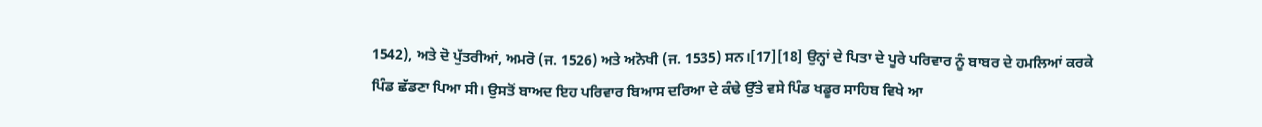1542), ਅਤੇ ਦੋ ਪੁੱਤਰੀਆਂ, ਅਮਰੋ (ਜ. 1526) ਅਤੇ ਅਨੋਖੀ (ਜ. 1535) ਸਨ।[17][18] ਉਨ੍ਹਾਂ ਦੇ ਪਿਤਾ ਦੇ ਪੂਰੇ ਪਰਿਵਾਰ ਨੂੰ ਬਾਬਰ ਦੇ ਹਮਲਿਆਂ ਕਰਕੇ ਪਿੰਡ ਛੱਡਣਾ ਪਿਆ ਸੀ। ਉਸਤੋਂ ਬਾਅਦ ਇਹ ਪਰਿਵਾਰ ਬਿਆਸ ਦਰਿਆ ਦੇ ਕੰਢੇ ਉੱਤੇ ਵਸੇ ਪਿੰਡ ਖਡੂਰ ਸਾਹਿਬ ਵਿਖੇ ਆ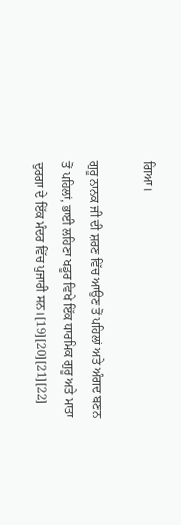ਗਿਆ।

ਗੁਰੂ ਨਾਨਕ ਜੀ ਦੀ ਸ਼ਰਣ ਵਿੱਚ ਆਉਣ ਤੋਂ ਪਹਿਲਾਂ ਅਤੇ ਅੰਗਦ ਬਣਨ ਤੋਂ ਪਹਿਲਾਂ, ਭਾਈ ਲਹਿਣਾ ਖਡੂਰ ਵਿਖੇ ਇੱਕ ਧਾਰਮਿਕ ਗੁਰੂ ਅਤੇ ਮਾਤਾ ਦੁਰਗਾ ਦੇ ਇੱਕ ਮੰਦਰ ਵਿੱਚ ਪੁਜਾਰੀ ਸਨ।[19][20][21][22]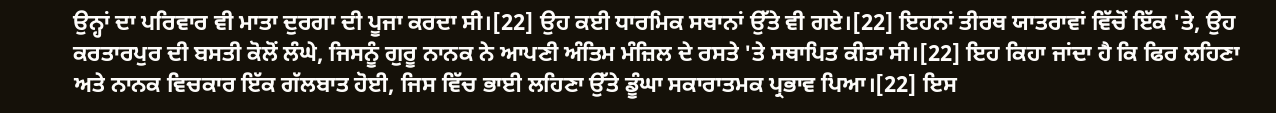ਉਨ੍ਹਾਂ ਦਾ ਪਰਿਵਾਰ ਵੀ ਮਾਤਾ ਦੁਰਗਾ ਦੀ ਪੂਜਾ ਕਰਦਾ ਸੀ।[22] ਉਹ ਕਈ ਧਾਰਮਿਕ ਸਥਾਨਾਂ ਉੱਤੇ ਵੀ ਗਏ।[22] ਇਹਨਾਂ ਤੀਰਥ ਯਾਤਰਾਵਾਂ ਵਿੱਚੋਂ ਇੱਕ 'ਤੇ, ਉਹ ਕਰਤਾਰਪੁਰ ਦੀ ਬਸਤੀ ਕੋਲੋਂ ਲੰਘੇ, ਜਿਸਨੂੰ ਗੁਰੂ ਨਾਨਕ ਨੇ ਆਪਣੀ ਅੰਤਿਮ ਮੰਜ਼ਿਲ ਦੇ ਰਸਤੇ 'ਤੇ ਸਥਾਪਿਤ ਕੀਤਾ ਸੀ।[22] ਇਹ ਕਿਹਾ ਜਾਂਦਾ ਹੈ ਕਿ ਫਿਰ ਲਹਿਣਾ ਅਤੇ ਨਾਨਕ ਵਿਚਕਾਰ ਇੱਕ ਗੱਲਬਾਤ ਹੋਈ, ਜਿਸ ਵਿੱਚ ਭਾਈ ਲਹਿਣਾ ਉੱਤੇ ਡੂੰਘਾ ਸਕਾਰਾਤਮਕ ਪ੍ਰਭਾਵ ਪਿਆ।[22] ਇਸ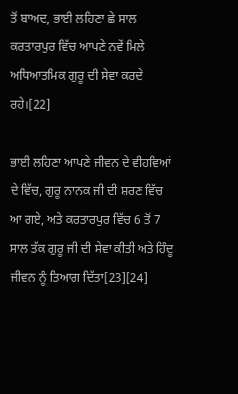ਤੋਂ ਬਾਅਦ, ਭਾਈ ਲਹਿਣਾ ਛੇ ਸਾਲ ਕਰਤਾਰਪੁਰ ਵਿੱਚ ਆਪਣੇ ਨਵੇਂ ਮਿਲੇ ਅਧਿਆਤਮਿਕ ਗੁਰੂ ਦੀ ਸੇਵਾ ਕਰਦੇ ਰਹੇ।[22]

ਭਾਈ ਲਹਿਣਾ ਆਪਣੇ ਜੀਵਨ ਦੇ ਵੀਹਵਿਆਂ ਦੇ ਵਿੱਚ, ਗੁਰੂ ਨਾਨਕ ਜੀ ਦੀ ਸ਼ਰਣ ਵਿੱਚ ਆ ਗਏ, ਅਤੇ ਕਰਤਾਰਪੁਰ ਵਿੱਚ 6 ਤੋਂ 7 ਸਾਲ ਤੱਕ ਗੁਰੂ ਜੀ ਦੀ ਸੇਵਾ ਕੀਤੀ ਅਤੇ ਹਿੰਦੂ ਜੀਵਨ ਨੂੰ ਤਿਆਗ ਦਿੱਤਾ[23][24]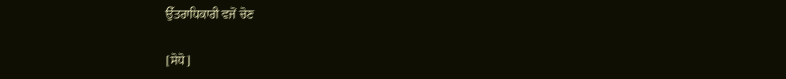ਉੱਤਰਾਧਿਕਾਰੀ ਵਜੋਂ ਚੋਣ

[ਸੋਧੋ]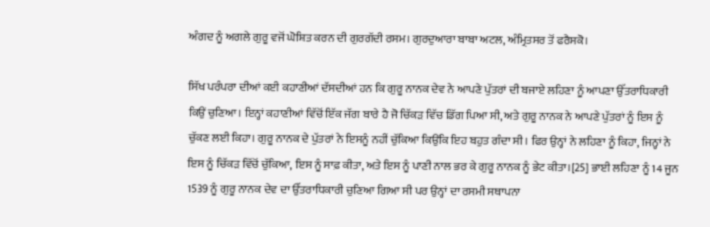ਅੰਗਦ ਨੂੰ ਅਗਲੇ ਗੁਰੂ ਵਜੋਂ ਘੋਸ਼ਿਤ ਕਰਨ ਦੀ ਗੁਰਗੱਦੀ ਰਸਮ। ਗੁਰਦੁਆਰਾ ਬਾਬਾ ਅਟਲ, ਅੰਮ੍ਰਿਤਸਰ ਤੋਂ ਫਰੈਸਕੋ।

ਸਿੱਖ ਪਰੰਪਰਾ ਦੀਆਂ ਕਈ ਕਹਾਣੀਆਂ ਦੱਸਦੀਆਂ ਹਨ ਕਿ ਗੁਰੂ ਨਾਨਕ ਦੇਵ ਨੇ ਆਪਣੇ ਪੁੱਤਰਾਂ ਦੀ ਬਜਾਏ ਲਹਿਣਾ ਨੂੰ ਆਪਣਾ ਉੱਤਰਾਧਿਕਾਰੀ ਕਿਉਂ ਚੁਣਿਆ। ਇਨ੍ਹਾਂ ਕਹਾਣੀਆਂ ਵਿੱਚੋਂ ਇੱਕ ਜੱਗ ਬਾਰੇ ਹੈ ਜੋ ਚਿੱਕੜ ਵਿੱਚ ਡਿੱਗ ਪਿਆ ਸੀ, ਅਤੇ ਗੁਰੂ ਨਾਨਕ ਨੇ ਆਪਣੇ ਪੁੱਤਰਾਂ ਨੂੰ ਇਸ ਨੂੰ ਚੁੱਕਣ ਲਈ ਕਿਹਾ। ਗੁਰੂ ਨਾਨਕ ਦੇ ਪੁੱਤਰਾਂ ਨੇ ਇਸਨੂੰ ਨਹੀਂ ਚੁੱਕਿਆ ਕਿਉਂਕਿ ਇਹ ਬਹੁਤ ਗੰਦਾ ਸੀ। ਫਿਰ ਉਨ੍ਹਾਂ ਨੇ ਲਹਿਣਾ ਨੂੰ ਕਿਹਾ, ਜਿਨ੍ਹਾਂ ਨੇ ਇਸ ਨੂੰ ਚਿੱਕੜ ਵਿੱਚੋਂ ਚੁੱਕਿਆ, ਇਸ ਨੂੰ ਸਾਫ਼ ਕੀਤਾ, ਅਤੇ ਇਸ ਨੂੰ ਪਾਣੀ ਨਾਲ ਭਰ ਕੇ ਗੁਰੂ ਨਾਨਕ ਨੂੰ ਭੇਟ ਕੀਤਾ।[25] ਭਾਈ ਲਹਿਣਾ ਨੂੰ 14 ਜੂਨ 1539 ਨੂੰ ਗੁਰੂ ਨਾਨਕ ਦੇਵ ਦਾ ਉੱਤਰਾਧਿਕਾਰੀ ਚੁਣਿਆ ਗਿਆ ਸੀ ਪਰ ਉਨ੍ਹਾਂ ਦਾ ਰਸਮੀ ਸਥਾਪਨਾ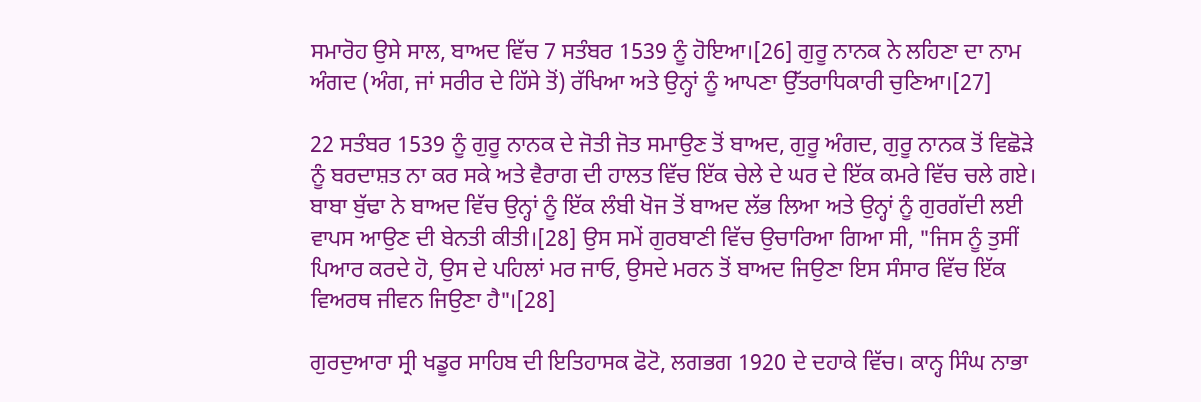ਸਮਾਰੋਹ ਉਸੇ ਸਾਲ, ਬਾਅਦ ਵਿੱਚ 7 ਸਤੰਬਰ 1539 ਨੂੰ ਹੋਇਆ।[26] ਗੁਰੂ ਨਾਨਕ ਨੇ ਲਹਿਣਾ ਦਾ ਨਾਮ ਅੰਗਦ (ਅੰਗ, ਜਾਂ ਸਰੀਰ ਦੇ ਹਿੱਸੇ ਤੋਂ) ਰੱਖਿਆ ਅਤੇ ਉਨ੍ਹਾਂ ਨੂੰ ਆਪਣਾ ਉੱਤਰਾਧਿਕਾਰੀ ਚੁਣਿਆ।[27]

22 ਸਤੰਬਰ 1539 ਨੂੰ ਗੁਰੂ ਨਾਨਕ ਦੇ ਜੋਤੀ ਜੋਤ ਸਮਾਉਣ ਤੋਂ ਬਾਅਦ, ਗੁਰੂ ਅੰਗਦ, ਗੁਰੂ ਨਾਨਕ ਤੋਂ ਵਿਛੋੜੇ ਨੂੰ ਬਰਦਾਸ਼ਤ ਨਾ ਕਰ ਸਕੇ ਅਤੇ ਵੈਰਾਗ ਦੀ ਹਾਲਤ ਵਿੱਚ ਇੱਕ ਚੇਲੇ ਦੇ ਘਰ ਦੇ ਇੱਕ ਕਮਰੇ ਵਿੱਚ ਚਲੇ ਗਏ। ਬਾਬਾ ਬੁੱਢਾ ਨੇ ਬਾਅਦ ਵਿੱਚ ਉਨ੍ਹਾਂ ਨੂੰ ਇੱਕ ਲੰਬੀ ਖੋਜ ਤੋਂ ਬਾਅਦ ਲੱਭ ਲਿਆ ਅਤੇ ਉਨ੍ਹਾਂ ਨੂੰ ਗੁਰਗੱਦੀ ਲਈ ਵਾਪਸ ਆਉਣ ਦੀ ਬੇਨਤੀ ਕੀਤੀ।[28] ਉਸ ਸਮੇਂ ਗੁਰਬਾਣੀ ਵਿੱਚ ਉਚਾਰਿਆ ਗਿਆ ਸੀ, "ਜਿਸ ਨੂੰ ਤੁਸੀਂ ਪਿਆਰ ਕਰਦੇ ਹੋ, ਉਸ ਦੇ ਪਹਿਲਾਂ ਮਰ ਜਾਓ, ਉਸਦੇ ਮਰਨ ਤੋਂ ਬਾਅਦ ਜਿਉਣਾ ਇਸ ਸੰਸਾਰ ਵਿੱਚ ਇੱਕ ਵਿਅਰਥ ਜੀਵਨ ਜਿਉਣਾ ਹੈ"।[28]

ਗੁਰਦੁਆਰਾ ਸ੍ਰੀ ਖਡੂਰ ਸਾਹਿਬ ਦੀ ਇਤਿਹਾਸਕ ਫੋਟੋ, ਲਗਭਗ 1920 ਦੇ ਦਹਾਕੇ ਵਿੱਚ। ਕਾਨ੍ਹ ਸਿੰਘ ਨਾਭਾ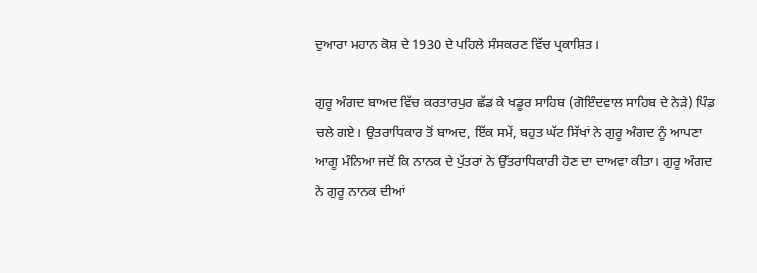ਦੁਆਰਾ ਮਹਾਨ ਕੋਸ਼ ਦੇ 1930 ਦੇ ਪਹਿਲੇ ਸੰਸਕਰਣ ਵਿੱਚ ਪ੍ਰਕਾਸ਼ਿਤ।

ਗੁਰੂ ਅੰਗਦ ਬਾਅਦ ਵਿੱਚ ਕਰਤਾਰਪੁਰ ਛੱਡ ਕੇ ਖਡੂਰ ਸਾਹਿਬ (ਗੋਇੰਦਵਾਲ ਸਾਹਿਬ ਦੇ ਨੇੜੇ) ਪਿੰਡ ਚਲੇ ਗਏ। ਉਤਰਾਧਿਕਾਰ ਤੋਂ ਬਾਅਦ, ਇੱਕ ਸਮੇਂ, ਬਹੁਤ ਘੱਟ ਸਿੱਖਾਂ ਨੇ ਗੁਰੂ ਅੰਗਦ ਨੂੰ ਆਪਣਾ ਆਗੂ ਮੰਨਿਆ ਜਦੋਂ ਕਿ ਨਾਨਕ ਦੇ ਪੁੱਤਰਾਂ ਨੇ ਉੱਤਰਾਧਿਕਾਰੀ ਹੋਣ ਦਾ ਦਾਅਵਾ ਕੀਤਾ। ਗੁਰੂ ਅੰਗਦ ਨੇ ਗੁਰੂ ਨਾਨਕ ਦੀਆਂ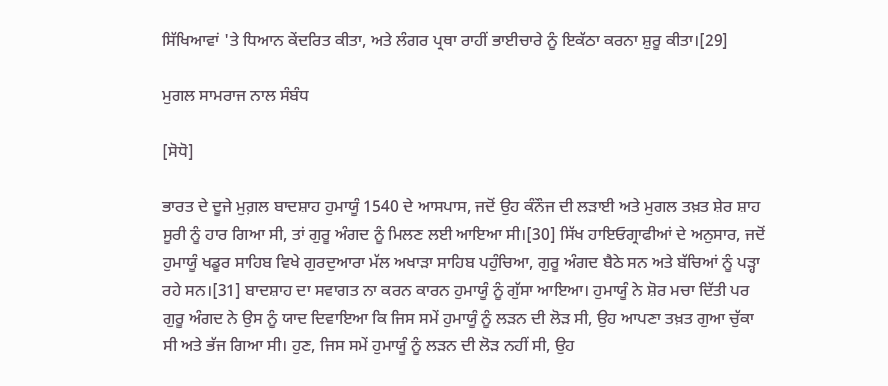ਸਿੱਖਿਆਵਾਂ 'ਤੇ ਧਿਆਨ ਕੇਂਦਰਿਤ ਕੀਤਾ, ਅਤੇ ਲੰਗਰ ਪ੍ਰਥਾ ਰਾਹੀਂ ਭਾਈਚਾਰੇ ਨੂੰ ਇਕੱਠਾ ਕਰਨਾ ਸ਼ੁਰੂ ਕੀਤਾ।[29]

ਮੁਗਲ ਸਾਮਰਾਜ ਨਾਲ ਸੰਬੰਧ

[ਸੋਧੋ]

ਭਾਰਤ ਦੇ ਦੂਜੇ ਮੁਗ਼ਲ ਬਾਦਸ਼ਾਹ ਹੁਮਾਯੂੰ 1540 ਦੇ ਆਸਪਾਸ, ਜਦੋਂ ਉਹ ਕੰਨੌਜ ਦੀ ਲੜਾਈ ਅਤੇ ਮੁਗਲ ਤਖ਼ਤ ਸ਼ੇਰ ਸ਼ਾਹ ਸੂਰੀ ਨੂੰ ਹਾਰ ਗਿਆ ਸੀ, ਤਾਂ ਗੁਰੂ ਅੰਗਦ ਨੂੰ ਮਿਲਣ ਲਈ ਆਇਆ ਸੀ।[30] ਸਿੱਖ ਹਾਇਓਗ੍ਰਾਫੀਆਂ ਦੇ ਅਨੁਸਾਰ, ਜਦੋਂ ਹੁਮਾਯੂੰ ਖਡੂਰ ਸਾਹਿਬ ਵਿਖੇ ਗੁਰਦੁਆਰਾ ਮੱਲ ਅਖਾੜਾ ਸਾਹਿਬ ਪਹੁੰਚਿਆ, ਗੁਰੂ ਅੰਗਦ ਬੈਠੇ ਸਨ ਅਤੇ ਬੱਚਿਆਂ ਨੂੰ ਪੜ੍ਹਾ ਰਹੇ ਸਨ।[31] ਬਾਦਸ਼ਾਹ ਦਾ ਸਵਾਗਤ ਨਾ ਕਰਨ ਕਾਰਨ ਹੁਮਾਯੂੰ ਨੂੰ ਗੁੱਸਾ ਆਇਆ। ਹੁਮਾਯੂੰ ਨੇ ਸ਼ੋਰ ਮਚਾ ਦਿੱਤੀ ਪਰ ਗੁਰੂ ਅੰਗਦ ਨੇ ਉਸ ਨੂੰ ਯਾਦ ਦਿਵਾਇਆ ਕਿ ਜਿਸ ਸਮੇਂ ਹੁਮਾਯੂੰ ਨੂੰ ਲੜਨ ਦੀ ਲੋੜ ਸੀ, ਉਹ ਆਪਣਾ ਤਖ਼ਤ ਗੁਆ ਚੁੱਕਾ ਸੀ ਅਤੇ ਭੱਜ ਗਿਆ ਸੀ। ਹੁਣ, ਜਿਸ ਸਮੇਂ ਹੁਮਾਯੂੰ ਨੂੰ ਲੜਨ ਦੀ ਲੋੜ ਨਹੀਂ ਸੀ, ਉਹ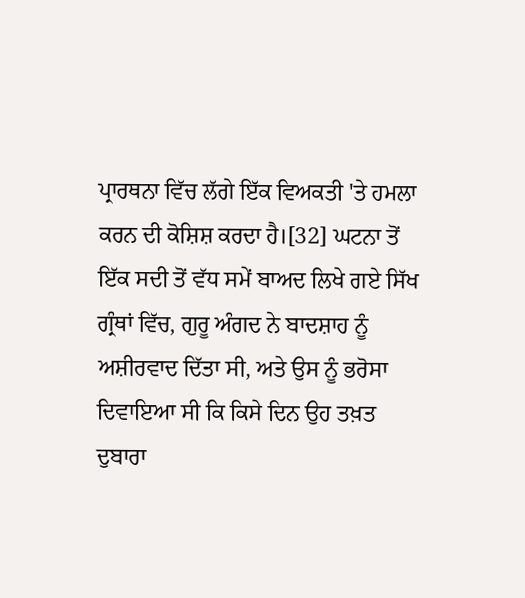ਪ੍ਰਾਰਥਨਾ ਵਿੱਚ ਲੱਗੇ ਇੱਕ ਵਿਅਕਤੀ 'ਤੇ ਹਮਲਾ ਕਰਨ ਦੀ ਕੋਸ਼ਿਸ਼ ਕਰਦਾ ਹੈ।[32] ਘਟਨਾ ਤੋਂ ਇੱਕ ਸਦੀ ਤੋਂ ਵੱਧ ਸਮੇਂ ਬਾਅਦ ਲਿਖੇ ਗਏ ਸਿੱਖ ਗ੍ਰੰਥਾਂ ਵਿੱਚ, ਗੁਰੂ ਅੰਗਦ ਨੇ ਬਾਦਸ਼ਾਹ ਨੂੰ ਅਸ਼ੀਰਵਾਦ ਦਿੱਤਾ ਸੀ, ਅਤੇ ਉਸ ਨੂੰ ਭਰੋਸਾ ਦਿਵਾਇਆ ਸੀ ਕਿ ਕਿਸੇ ਦਿਨ ਉਹ ਤਖ਼ਤ ਦੁਬਾਰਾ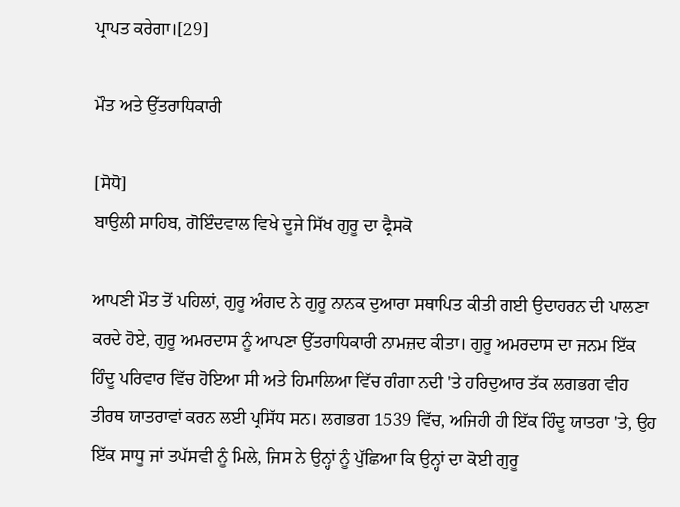ਪ੍ਰਾਪਤ ਕਰੇਗਾ।[29]

ਮੌਤ ਅਤੇ ਉੱਤਰਾਧਿਕਾਰੀ

[ਸੋਧੋ]
ਬਾਉਲੀ ਸਾਹਿਬ, ਗੋਇੰਦਵਾਲ ਵਿਖੇ ਦੂਜੇ ਸਿੱਖ ਗੁਰੂ ਦਾ ਫ੍ਰੈਸਕੋ

ਆਪਣੀ ਮੌਤ ਤੋਂ ਪਹਿਲਾਂ, ਗੁਰੂ ਅੰਗਦ ਨੇ ਗੁਰੂ ਨਾਨਕ ਦੁਆਰਾ ਸਥਾਪਿਤ ਕੀਤੀ ਗਈ ਉਦਾਹਰਨ ਦੀ ਪਾਲਣਾ ਕਰਦੇ ਹੋਏ, ਗੁਰੂ ਅਮਰਦਾਸ ਨੂੰ ਆਪਣਾ ਉੱਤਰਾਧਿਕਾਰੀ ਨਾਮਜ਼ਦ ਕੀਤਾ। ਗੁਰੂ ਅਮਰਦਾਸ ਦਾ ਜਨਮ ਇੱਕ ਹਿੰਦੂ ਪਰਿਵਾਰ ਵਿੱਚ ਹੋਇਆ ਸੀ ਅਤੇ ਹਿਮਾਲਿਆ ਵਿੱਚ ਗੰਗਾ ਨਦੀ 'ਤੇ ਹਰਿਦੁਆਰ ਤੱਕ ਲਗਭਗ ਵੀਹ ਤੀਰਥ ਯਾਤਰਾਵਾਂ ਕਰਨ ਲਈ ਪ੍ਰਸਿੱਧ ਸਨ। ਲਗਭਗ 1539 ਵਿੱਚ, ਅਜਿਹੀ ਹੀ ਇੱਕ ਹਿੰਦੂ ਯਾਤਰਾ 'ਤੇ, ਉਹ ਇੱਕ ਸਾਧੂ ਜਾਂ ਤਪੱਸਵੀ ਨੂੰ ਮਿਲੇ, ਜਿਸ ਨੇ ਉਨ੍ਹਾਂ ਨੂੰ ਪੁੱਛਿਆ ਕਿ ਉਨ੍ਹਾਂ ਦਾ ਕੋਈ ਗੁਰੂ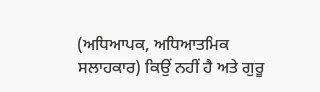(ਅਧਿਆਪਕ, ਅਧਿਆਤਮਿਕ ਸਲਾਹਕਾਰ) ਕਿਉਂ ਨਹੀਂ ਹੈ ਅਤੇ ਗੁਰੂ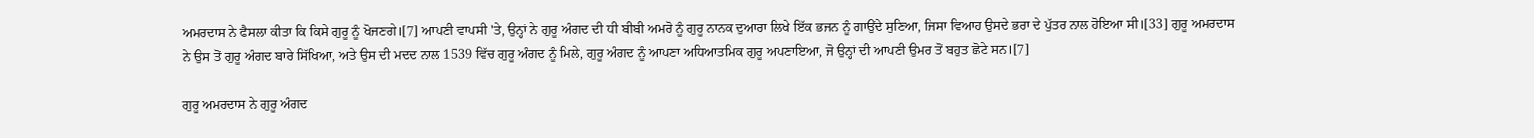ਅਮਰਦਾਸ ਨੇ ਫੈਸਲਾ ਕੀਤਾ ਕਿ ਕਿਸੇ ਗੁਰੂ ਨੂੰ ਖੋਜਣਗੇ।[7] ਆਪਣੀ ਵਾਪਸੀ 'ਤੇ, ਉਨ੍ਹਾਂ ਨੇ ਗੁਰੂ ਅੰਗਦ ਦੀ ਧੀ ਬੀਬੀ ਅਮਰੋ ਨੂੰ ਗੁਰੂ ਨਾਨਕ ਦੁਆਰਾ ਲਿਖੇ ਇੱਕ ਭਜਨ ਨੂੰ ਗਾਉਂਦੇ ਸੁਣਿਆ, ਜਿਸਾ ਵਿਆਹ ਉਸਦੇ ਭਰਾ ਦੇ ਪੁੱਤਰ ਨਾਲ ਹੋਇਆ ਸੀ।[33] ਗੁਰੂ ਅਮਰਦਾਸ ਨੇ ਉਸ ਤੋਂ ਗੁਰੂ ਅੰਗਦ ਬਾਰੇ ਸਿੱਖਿਆ, ਅਤੇ ਉਸ ਦੀ ਮਦਦ ਨਾਲ 1539 ਵਿੱਚ ਗੁਰੂ ਅੰਗਦ ਨੂੰ ਮਿਲੇ, ਗੁਰੂ ਅੰਗਦ ਨੂੰ ਆਪਣਾ ਅਧਿਆਤਮਿਕ ਗੁਰੂ ਅਪਣਾਇਆ, ਜੋ ਉਨ੍ਹਾਂ ਦੀ ਆਪਣੀ ਉਮਰ ਤੋਂ ਬਹੁਤ ਛੋਟੇ ਸਨ।[7]

ਗੁਰੂ ਅਮਰਦਾਸ ਨੇ ਗੁਰੂ ਅੰਗਦ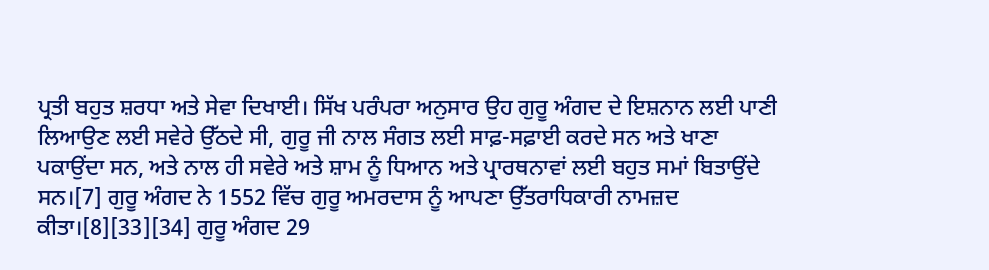ਪ੍ਰਤੀ ਬਹੁਤ ਸ਼ਰਧਾ ਅਤੇ ਸੇਵਾ ਦਿਖਾਈ। ਸਿੱਖ ਪਰੰਪਰਾ ਅਨੁਸਾਰ ਉਹ ਗੁਰੂ ਅੰਗਦ ਦੇ ਇਸ਼ਨਾਨ ਲਈ ਪਾਣੀ ਲਿਆਉਣ ਲਈ ਸਵੇਰੇ ਉੱਠਦੇ ਸੀ, ਗੁਰੂ ਜੀ ਨਾਲ ਸੰਗਤ ਲਈ ਸਾਫ਼-ਸਫ਼ਾਈ ਕਰਦੇ ਸਨ ਅਤੇ ਖਾਣਾ ਪਕਾਉਂਦਾ ਸਨ, ਅਤੇ ਨਾਲ ਹੀ ਸਵੇਰੇ ਅਤੇ ਸ਼ਾਮ ਨੂੰ ਧਿਆਨ ਅਤੇ ਪ੍ਰਾਰਥਨਾਵਾਂ ਲਈ ਬਹੁਤ ਸਮਾਂ ਬਿਤਾਉਂਦੇ ਸਨ।[7] ਗੁਰੂ ਅੰਗਦ ਨੇ 1552 ਵਿੱਚ ਗੁਰੂ ਅਮਰਦਾਸ ਨੂੰ ਆਪਣਾ ਉੱਤਰਾਧਿਕਾਰੀ ਨਾਮਜ਼ਦ ਕੀਤਾ।[8][33][34] ਗੁਰੂ ਅੰਗਦ 29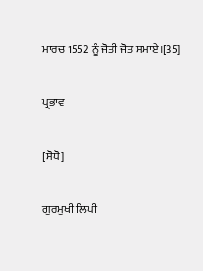ਮਾਰਚ 1552 ਨੂੰ ਜੋਤੀ ਜੋਤ ਸਮਾਏ।[35]

ਪ੍ਰਭਾਵ

[ਸੋਧੋ]

ਗੁਰਮੁਖੀ ਲਿਪੀ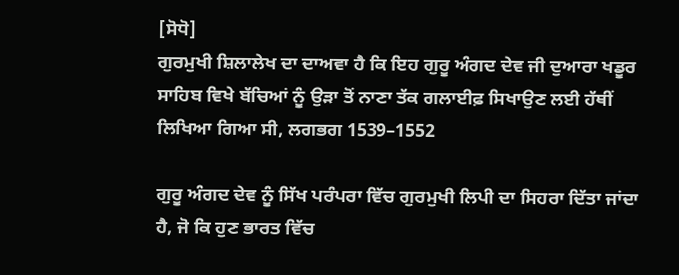[ਸੋਧੋ]
ਗੁਰਮੁਖੀ ਸ਼ਿਲਾਲੇਖ ਦਾ ਦਾਅਵਾ ਹੈ ਕਿ ਇਹ ਗੁਰੂ ਅੰਗਦ ਦੇਵ ਜੀ ਦੁਆਰਾ ਖਡੂਰ ਸਾਹਿਬ ਵਿਖੇ ਬੱਚਿਆਂ ਨੂੰ ਉੜਾ ਤੋਂ ਨਾਣਾ ਤੱਕ ਗਲਾਈਫ਼ ਸਿਖਾਉਣ ਲਈ ਹੱਥੀਂ ਲਿਖਿਆ ਗਿਆ ਸੀ, ਲਗਭਗ 1539–1552

ਗੁਰੂ ਅੰਗਦ ਦੇਵ ਨੂੰ ਸਿੱਖ ਪਰੰਪਰਾ ਵਿੱਚ ਗੁਰਮੁਖੀ ਲਿਪੀ ਦਾ ਸਿਹਰਾ ਦਿੱਤਾ ਜਾਂਦਾ ਹੈ, ਜੋ ਕਿ ਹੁਣ ਭਾਰਤ ਵਿੱਚ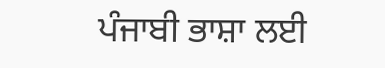ਪੰਜਾਬੀ ਭਾਸ਼ਾ ਲਈ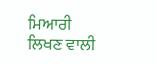ਮਿਆਰੀ ਲਿਖਣ ਵਾਲੀ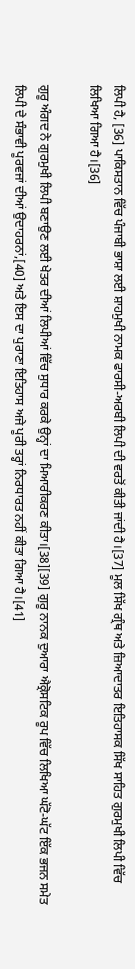ਲਿਪੀ ਹੈ, [36] ਪਾਕਿਸਤਾਨ ਵਿੱਚ ਪੰਜਾਬੀ ਭਾਸ਼ਾ ਲਈ ਸ਼ਾਹਮੁਖੀ ਨਾਮਕ ਫਾਰਸੀ-ਅਰਬੀ ਲਿਪੀ ਦੀ ਵਰਤੋਂ ਕੀਤੀ ਜਾਂਦੀ ਹੈ।[37] ਮੂਲ ਸਿੱਖ ਗ੍ਰੰਥ ਅਤੇ ਜ਼ਿਆਦਾਤਰ ਇਤਿਹਾਸਕ ਸਿੱਖ ਸਾਹਿਤ ਗੁਰਮੁਖੀ ਲਿਪੀ ਵਿੱਚ ਲਿਖਿਆ ਗਿਆ ਹੈ।[36]

ਗੁਰੂ ਅੰਗਦ ਨੇ ਗੁਰਮੁਖੀ ਲਿਪੀ ਬਣਾਉਣ ਲਈ ਖੇਤਰ ਦੀਆਂ ਲਿਪੀਆਂ ਵਿੱਚ ਸੁਧਾਰ ਕਰਕੇ ਉਨ੍ਹਾਂ ਦਾ ਮਿਆਰੀਕਰਣ ਕੀਤਾ।[38][39] ਗੁਰੂ ਨਾਨਕ ਦੁਆਰਾ ਐਕ੍ਰੋਸਟਿਕ ਰੂਪ ਵਿੱਚ ਲਿਖਿਆ ਘੱਟੋ-ਘੱਟ ਇੱਕ ਭਜਨ ਸਮੇਤ ਲਿਪੀ ਦੇ ਸੰਭਾਵੀ ਪੂਰਵਜਾਂ ਦੀਆਂ ਉਦਾਹਰਨਾਂ,[40] ਅਤੇ ਇਸ ਦਾ ਪੁਰਾਣਾ ਇਤਿਹਾਸ ਅਜੇ ਪੂਰੀ ਤਰ੍ਹਾਂ ਨਿਰਧਾਰਤ ਨਹੀਂ ਕੀਤਾ ਗਿਆ ਹੈ।[41]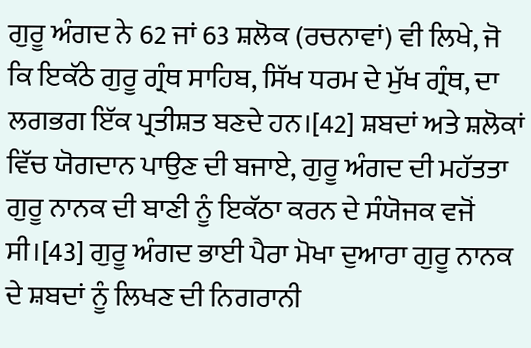ਗੁਰੂ ਅੰਗਦ ਨੇ 62 ਜਾਂ 63 ਸ਼ਲੋਕ (ਰਚਨਾਵਾਂ) ਵੀ ਲਿਖੇ, ਜੋ ਕਿ ਇਕੱਠੇ ਗੁਰੂ ਗ੍ਰੰਥ ਸਾਹਿਬ, ਸਿੱਖ ਧਰਮ ਦੇ ਮੁੱਖ ਗ੍ਰੰਥ, ਦਾ ਲਗਭਗ ਇੱਕ ਪ੍ਰਤੀਸ਼ਤ ਬਣਦੇ ਹਨ।[42] ਸ਼ਬਦਾਂ ਅਤੇ ਸ਼ਲੋਕਾਂ ਵਿੱਚ ਯੋਗਦਾਨ ਪਾਉਣ ਦੀ ਬਜਾਏ, ਗੁਰੂ ਅੰਗਦ ਦੀ ਮਹੱਤਤਾ ਗੁਰੂ ਨਾਨਕ ਦੀ ਬਾਣੀ ਨੂੰ ਇਕੱਠਾ ਕਰਨ ਦੇ ਸੰਯੋਜਕ ਵਜੋਂ ਸੀ।[43] ਗੁਰੂ ਅੰਗਦ ਭਾਈ ਪੈਰਾ ਮੋਖਾ ਦੁਆਰਾ ਗੁਰੂ ਨਾਨਕ ਦੇ ਸ਼ਬਦਾਂ ਨੂੰ ਲਿਖਣ ਦੀ ਨਿਗਰਾਨੀ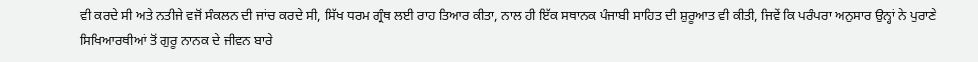ਵੀ ਕਰਦੇ ਸੀ ਅਤੇ ਨਤੀਜੇ ਵਜੋਂ ਸੰਕਲਨ ਦੀ ਜਾਂਚ ਕਰਦੇ ਸੀ, ਸਿੱਖ ਧਰਮ ਗ੍ਰੰਥ ਲਈ ਰਾਹ ਤਿਆਰ ਕੀਤਾ, ਨਾਲ ਹੀ ਇੱਕ ਸਥਾਨਕ ਪੰਜਾਬੀ ਸਾਹਿਤ ਦੀ ਸ਼ੁਰੂਆਤ ਵੀ ਕੀਤੀ, ਜਿਵੇਂ ਕਿ ਪਰੰਪਰਾ ਅਨੁਸਾਰ ਉਨ੍ਹਾਂ ਨੇ ਪੁਰਾਣੇ ਸਿਖਿਆਰਥੀਆਂ ਤੋਂ ਗੁਰੂ ਨਾਨਕ ਦੇ ਜੀਵਨ ਬਾਰੇ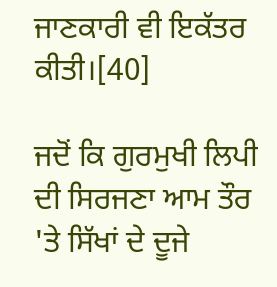ਜਾਣਕਾਰੀ ਵੀ ਇਕੱਤਰ ਕੀਤੀ।[40]

ਜਦੋਂ ਕਿ ਗੁਰਮੁਖੀ ਲਿਪੀ ਦੀ ਸਿਰਜਣਾ ਆਮ ਤੌਰ 'ਤੇ ਸਿੱਖਾਂ ਦੇ ਦੂਜੇ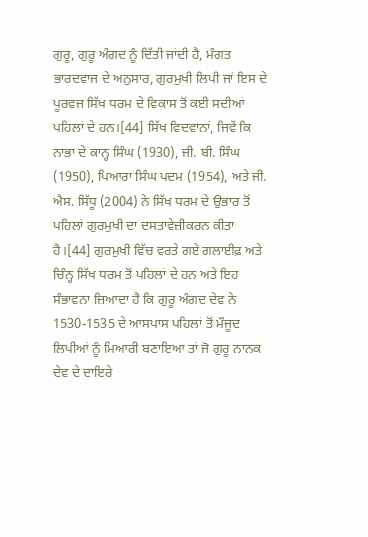ਗੁਰੂ, ਗੁਰੂ ਅੰਗਦ ਨੂੰ ਦਿੱਤੀ ਜਾਂਦੀ ਹੈ, ਮੰਗਤ ਭਾਰਦਵਾਜ ਦੇ ਅਨੁਸਾਰ, ਗੁਰਮੁਖੀ ਲਿਪੀ ਜਾਂ ਇਸ ਦੇ ਪੂਰਵਜ ਸਿੱਖ ਧਰਮ ਦੇ ਵਿਕਾਸ ਤੋਂ ਕਈ ਸਦੀਆਂ ਪਹਿਲਾਂ ਦੇ ਹਨ।[44] ਸਿੱਖ ਵਿਦਵਾਨਾਂ, ਜਿਵੇਂ ਕਿ ਨਾਭਾ ਦੇ ਕਾਨ੍ਹ ਸਿੰਘ (1930), ਜੀ. ਬੀ. ਸਿੰਘ (1950), ਪਿਆਰਾ ਸਿੰਘ ਪਦਮ (1954), ਅਤੇ ਜੀ. ਐਸ. ਸਿੱਧੂ (2004) ਨੇ ਸਿੱਖ ਧਰਮ ਦੇ ਉਭਾਰ ਤੋਂ ਪਹਿਲਾਂ ਗੁਰਮੁਖੀ ਦਾ ਦਸਤਾਵੇਜ਼ੀਕਰਨ ਕੀਤਾ ਹੈ।[44] ਗੁਰਮੁਖੀ ਵਿੱਚ ਵਰਤੇ ਗਏ ਗਲਾਈਫ਼ ਅਤੇ ਚਿੰਨ੍ਹ ਸਿੱਖ ਧਰਮ ਤੋਂ ਪਹਿਲਾਂ ਦੇ ਹਨ ਅਤੇ ਇਹ ਸੰਭਾਵਨਾ ਜ਼ਿਆਦਾ ਹੈ ਕਿ ਗੁਰੂ ਅੰਗਦ ਦੇਵ ਨੇ 1530-1535 ਦੇ ਆਸਪਾਸ ਪਹਿਲਾਂ ਤੋਂ ਮੌਜੂਦ ਲਿਪੀਆਂ ਨੂੰ ਮਿਆਰੀ ਬਣਾਇਆ ਤਾਂ ਜੋ ਗੁਰੂ ਨਾਨਕ ਦੇਵ ਦੇ ਦਾਇਰੇ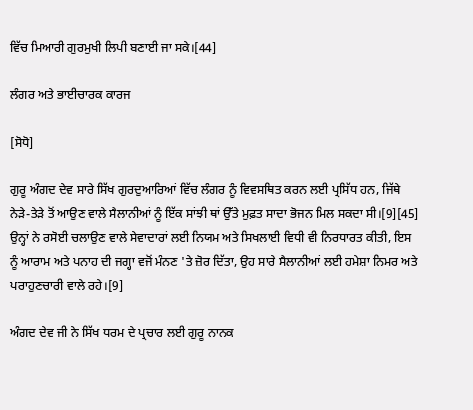ਵਿੱਚ ਮਿਆਰੀ ਗੁਰਮੁਖੀ ਲਿਪੀ ਬਣਾਈ ਜਾ ਸਕੇ।[44]

ਲੰਗਰ ਅਤੇ ਭਾਈਚਾਰਕ ਕਾਰਜ

[ਸੋਧੋ]

ਗੁਰੂ ਅੰਗਦ ਦੇਵ ਸਾਰੇ ਸਿੱਖ ਗੁਰਦੁਆਰਿਆਂ ਵਿੱਚ ਲੰਗਰ ਨੂੰ ਵਿਵਸਥਿਤ ਕਰਨ ਲਈ ਪ੍ਰਸਿੱਧ ਹਨ, ਜਿੱਥੇ ਨੇੜੇ-ਤੇੜੇ ਤੋਂ ਆਉਣ ਵਾਲੇ ਸੈਲਾਨੀਆਂ ਨੂੰ ਇੱਕ ਸਾਂਝੀ ਥਾਂ ਉੱਤੇ ਮੁਫ਼ਤ ਸਾਦਾ ਭੋਜਨ ਮਿਲ ਸਕਦਾ ਸੀ।[9][45] ਉਨ੍ਹਾਂ ਨੇ ਰਸੋਈ ਚਲਾਉਣ ਵਾਲੇ ਸੇਵਾਦਾਰਾਂ ਲਈ ਨਿਯਮ ਅਤੇ ਸਿਖਲਾਈ ਵਿਧੀ ਵੀ ਨਿਰਧਾਰਤ ਕੀਤੀ, ਇਸ ਨੂੰ ਆਰਾਮ ਅਤੇ ਪਨਾਹ ਦੀ ਜਗ੍ਹਾ ਵਜੋਂ ਮੰਨਣ 'ਤੇ ਜ਼ੋਰ ਦਿੱਤਾ, ਉਹ ਸਾਰੇ ਸੈਲਾਨੀਆਂ ਲਈ ਹਮੇਸ਼ਾ ਨਿਮਰ ਅਤੇ ਪਰਾਹੁਣਚਾਰੀ ਵਾਲੇ ਰਹੇ।[9]

ਅੰਗਦ ਦੇਵ ਜੀ ਨੇ ਸਿੱਖ ਧਰਮ ਦੇ ਪ੍ਰਚਾਰ ਲਈ ਗੁਰੂ ਨਾਨਕ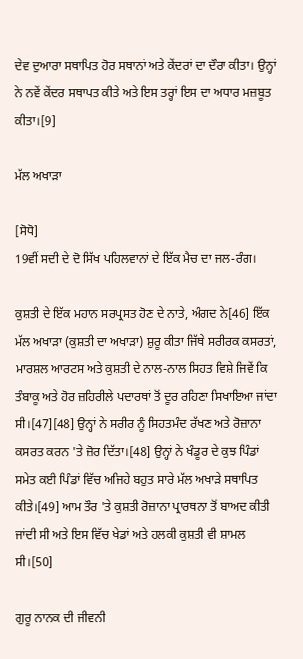ਦੇਵ ਦੁਆਰਾ ਸਥਾਪਿਤ ਹੋਰ ਸਥਾਨਾਂ ਅਤੇ ਕੇਂਦਰਾਂ ਦਾ ਦੌਰਾ ਕੀਤਾ। ਉਨ੍ਹਾਂ ਨੇ ਨਵੇਂ ਕੇਂਦਰ ਸਥਾਪਤ ਕੀਤੇ ਅਤੇ ਇਸ ਤਰ੍ਹਾਂ ਇਸ ਦਾ ਅਧਾਰ ਮਜ਼ਬੂਤ ਕੀਤਾ।[9]

ਮੱਲ ਅਖਾੜਾ

[ਸੋਧੋ]
19ਵੀਂ ਸਦੀ ਦੇ ਦੋ ਸਿੱਖ ਪਹਿਲਵਾਨਾਂ ਦੇ ਇੱਕ ਮੈਚ ਦਾ ਜਲ-ਰੰਗ।

ਕੁਸ਼ਤੀ ਦੇ ਇੱਕ ਮਹਾਨ ਸਰਪ੍ਰਸਤ ਹੋਣ ਦੇ ਨਾਤੇ, ਅੰਗਦ ਨੇ[46] ਇੱਕ ਮੱਲ ਅਖਾੜਾ (ਕੁਸ਼ਤੀ ਦਾ ਅਖਾੜਾ) ਸ਼ੁਰੂ ਕੀਤਾ ਜਿੱਥੇ ਸਰੀਰਕ ਕਸਰਤਾਂ, ਮਾਰਸ਼ਲ ਆਰਟਸ ਅਤੇ ਕੁਸ਼ਤੀ ਦੇ ਨਾਲ-ਨਾਲ ਸਿਹਤ ਵਿਸ਼ੇ ਜਿਵੇਂ ਕਿ ਤੰਬਾਕੂ ਅਤੇ ਹੋਰ ਜ਼ਹਿਰੀਲੇ ਪਦਾਰਥਾਂ ਤੋਂ ਦੂਰ ਰਹਿਣਾ ਸਿਖਾਇਆ ਜਾਂਦਾ ਸੀ।[47][48] ਉਨ੍ਹਾਂ ਨੇ ਸਰੀਰ ਨੂੰ ਸਿਹਤਮੰਦ ਰੱਖਣ ਅਤੇ ਰੋਜ਼ਾਨਾ ਕਸਰਤ ਕਰਨ 'ਤੇ ਜ਼ੋਰ ਦਿੱਤਾ।[48] ਉਨ੍ਹਾਂ ਨੇ ਖੰਡੂਰ ਦੇ ਕੁਝ ਪਿੰਡਾਂ ਸਮੇਤ ਕਈ ਪਿੰਡਾਂ ਵਿੱਚ ਅਜਿਹੇ ਬਹੁਤ ਸਾਰੇ ਮੱਲ ਅਖਾੜੇ ਸਥਾਪਿਤ ਕੀਤੇ।[49] ਆਮ ਤੌਰ 'ਤੇ ਕੁਸ਼ਤੀ ਰੋਜ਼ਾਨਾ ਪ੍ਰਾਰਥਨਾ ਤੋਂ ਬਾਅਦ ਕੀਤੀ ਜਾਂਦੀ ਸੀ ਅਤੇ ਇਸ ਵਿੱਚ ਖੇਡਾਂ ਅਤੇ ਹਲਕੀ ਕੁਸ਼ਤੀ ਵੀ ਸ਼ਾਮਲ ਸੀ।[50]

ਗੁਰੂ ਨਾਨਕ ਦੀ ਜੀਵਨੀ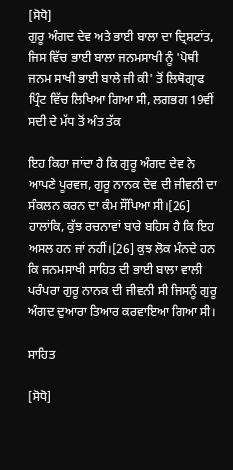[ਸੋਧੋ]
ਗੁਰੂ ਅੰਗਦ ਦੇਵ ਅਤੇ ਭਾਈ ਬਾਲਾ ਦਾ ਦ੍ਰਿਸ਼ਟਾਂਤ, ਜਿਸ ਵਿੱਚ ਭਾਈ ਬਾਲਾ ਜਨਮਸਾਖੀ ਨੂੰ 'ਪੋਥੀ ਜਨਮ ਸਾਖੀ ਭਾਈ ਬਾਲੇ ਜੀ ਕੀ' ਤੋਂ ਲਿਥੋਗ੍ਰਾਫ ਪ੍ਰਿੰਟ ਵਿੱਚ ਲਿਖਿਆ ਗਿਆ ਸੀ, ਲਗਭਗ 19ਵੀਂ ਸਦੀ ਦੇ ਮੱਧ ਤੋਂ ਅੰਤ ਤੱਕ

ਇਹ ਕਿਹਾ ਜਾਂਦਾ ਹੈ ਕਿ ਗੁਰੂ ਅੰਗਦ ਦੇਵ ਨੇ ਆਪਣੇ ਪੂਰਵਜ, ਗੁਰੂ ਨਾਨਕ ਦੇਵ ਦੀ ਜੀਵਨੀ ਦਾ ਸੰਕਲਨ ਕਰਨ ਦਾ ਕੰਮ ਸੌਂਪਿਆ ਸੀ।[26] ਹਾਲਾਂਕਿ, ਕੁੱਝ ਰਚਨਾਵਾਂ ਬਾਰੇ ਬਹਿਸ ਹੈ ਕਿ ਇਹ ਅਸਲ ਹਨ ਜਾਂ ਨਹੀਂ।[26] ਕੁਝ ਲੋਕ ਮੰਨਦੇ ਹਨ ਕਿ ਜਨਮਸਾਖੀ ਸਾਹਿਤ ਦੀ ਭਾਈ ਬਾਲਾ ਵਾਲੀ ਪਰੰਪਰਾ ਗੁਰੂ ਨਾਨਕ ਦੀ ਜੀਵਨੀ ਸੀ ਜਿਸਨੂੰ ਗੁਰੂ ਅੰਗਦ ਦੁਆਰਾ ਤਿਆਰ ਕਰਵਾਇਆ ਗਿਆ ਸੀ।

ਸਾਹਿਤ

[ਸੋਧੋ]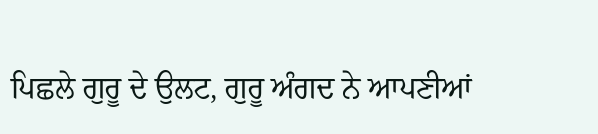ਪਿਛਲੇ ਗੁਰੂ ਦੇ ਉਲਟ, ਗੁਰੂ ਅੰਗਦ ਨੇ ਆਪਣੀਆਂ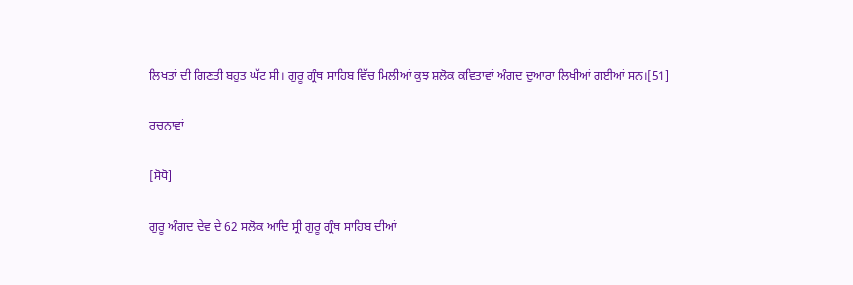ਲਿਖਤਾਂ ਦੀ ਗਿਣਤੀ ਬਹੁਤ ਘੱਟ ਸੀ। ਗੁਰੂ ਗ੍ਰੰਥ ਸਾਹਿਬ ਵਿੱਚ ਮਿਲੀਆਂ ਕੁਝ ਸ਼ਲੋਕ ਕਵਿਤਾਵਾਂ ਅੰਗਦ ਦੁਆਰਾ ਲਿਖੀਆਂ ਗਈਆਂ ਸਨ।[51]

ਰਚਨਾਵਾਂ

[ਸੋਧੋ]

ਗੁਰੂ ਅੰਗਦ ਦੇਵ ਦੇ 62 ਸਲੋਕ ਆਦਿ ਸ੍ਰੀ ਗੁਰੂ ਗ੍ਰੰਥ ਸਾਹਿਬ ਦੀਆਂ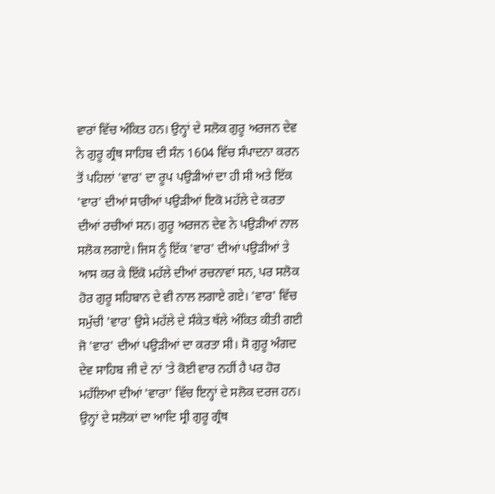ਵਾਰਾਂ ਵਿੱਚ ਅੰਕਿਤ ਹਨ। ਉਨ੍ਹਾਂ ਦੇ ਸਲੋਕ ਗੁਰੂ ਅਰਜਨ ਦੇਵ ਨੇ ਗੁਰੂ ਗ੍ਰੰਥ ਸਾਹਿਬ ਦੀ ਸੰਨ 1604 ਵਿੱਚ ਸੰਪਾਦਨਾ ਕਰਨ ਤੋਂ ਪਹਿਲਾਂ 'ਵਾਰ' ਦਾ ਰੂਪ ਪਉੜੀਆਂ ਦਾ ਹੀ ਸੀ ਅਤੇ ਇੱਕ 'ਵਾਰ' ਦੀਆਂ ਸਾਰੀਆਂ ਪਉੜੀਆਂ ਇਕੋ ਮਹੱਲੇ ਦੇ ਕਰਤਾ ਦੀਆਂ ਰਚੀਆਂ ਸਨ। ਗੁਰੂ ਅਰਜਨ ਦੇਵ ਨੇ ਪਉੜੀਆਂ ਨਾਲ ਸਲੋਕ ਲਗਾਏ। ਜਿਸ ਨੂੰ ਇੱਕ 'ਵਾਰ' ਦੀਆਂ ਪਉੜੀਆਂ ਤੇ ਆਸ ਕਰ ਕੇ ਇੱਕੋ ਮਹੱਲੇ ਦੀਆਂ ਰਚਨਾਵਾਂ ਸਨ, ਪਰ ਸਲੋਕ ਹੋਰ ਗੁਰੂ ਸਹਿਬਾਨ ਦੇ ਵੀ ਨਾਲ ਲਗਾਏ ਗਏ। 'ਵਾਰ' ਵਿੱਚ ਸਮੁੱਚੀ 'ਵਾਰ' ਉਸੇ ਮਹੱਲੇ ਦੇ ਸੰਕੇਤ ਥੱਲੇ ਅੰਕਿਤ ਕੀਤੀ ਗਈ ਜੋ 'ਵਾਰ' ਦੀਆਂ ਪਉੜੀਆਂ ਦਾ ਕਰਤਾ ਸੀ। ਸੋ ਗੁਰੂ ਅੰਗਦ ਦੇਵ ਸਾਹਿਬ ਜੀ ਦੇ ਨਾਂ 'ਤੇ ਕੋਈ ਵਾਰ ਨਹੀਂ ਹੈ ਪਰ ਹੋਰ ਮਹੱਲਿਆ ਦੀਆਂ 'ਵਾਰਾ' ਵਿੱਚ ਇਨ੍ਹਾਂ ਦੇ ਸਲੋਕ ਦਰਜ ਹਨ। ਉਨ੍ਹਾਂ ਦੇ ਸਲੋਕਾਂ ਦਾ ਆਦਿ ਸ੍ਰੀ ਗੁਰੂ ਗ੍ਰੰਥ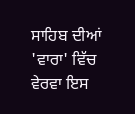ਸਾਹਿਬ ਦੀਆਂ 'ਵਾਰਾ' ਵਿੱਚ ਵੇਰਵਾ ਇਸ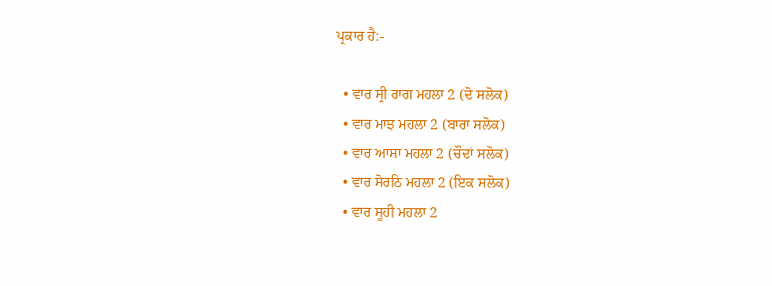ਪ੍ਰਕਾਰ ਹੈ:-

  • ਵਾਰ ਸ੍ਰੀ ਰਾਗ ਮਹਲਾ 2 (ਦੋ ਸਲੋਕ)
  • ਵਾਰ ਮਾਝ ਮਹਲਾ 2 (ਬਾਰਾ ਸਲੋਕ)
  • ਵਾਰ ਆਸਾ ਮਹਲਾ 2 (ਚੌਦਾਂ ਸਲੋਕ)
  • ਵਾਰ ਸੋਰਠਿ ਮਹਲਾ 2 (ਇਕ ਸਲੋਕ)
  • ਵਾਰ ਸੂਹੀ ਮਹਲਾ 2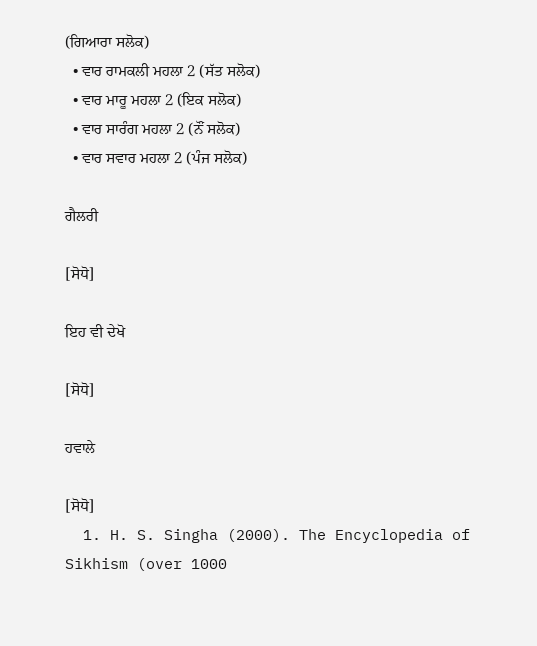(ਗਿਆਰਾ ਸਲੋਕ)
  • ਵਾਰ ਰਾਮਕਲੀ ਮਹਲਾ 2 (ਸੱਤ ਸਲੋਕ)
  • ਵਾਰ ਮਾਰੂ ਮਹਲਾ 2 (ਇਕ ਸਲੋਕ)
  • ਵਾਰ ਸਾਰੰਗ ਮਹਲਾ 2 (ਨੌਂ ਸਲੋਕ)
  • ਵਾਰ ਸਵਾਰ ਮਹਲਾ 2 (ਪੰਜ ਸਲੋਕ)

ਗੈਲਰੀ

[ਸੋਧੋ]

ਇਹ ਵੀ ਦੇਖੋ

[ਸੋਧੋ]

ਹਵਾਲੇ

[ਸੋਧੋ]
  1. H. S. Singha (2000). The Encyclopedia of Sikhism (over 1000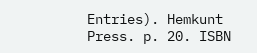Entries). Hemkunt Press. p. 20. ISBN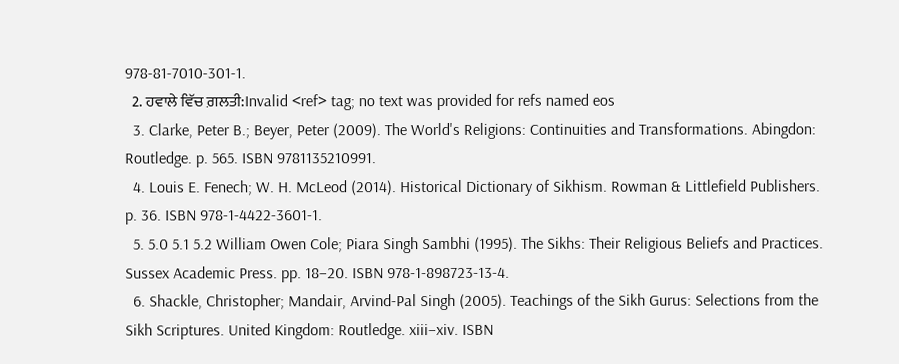978-81-7010-301-1.
  2. ਹਵਾਲੇ ਵਿੱਚ ਗ਼ਲਤੀ:Invalid <ref> tag; no text was provided for refs named eos
  3. Clarke, Peter B.; Beyer, Peter (2009). The World's Religions: Continuities and Transformations. Abingdon: Routledge. p. 565. ISBN 9781135210991.
  4. Louis E. Fenech; W. H. McLeod (2014). Historical Dictionary of Sikhism. Rowman & Littlefield Publishers. p. 36. ISBN 978-1-4422-3601-1.
  5. 5.0 5.1 5.2 William Owen Cole; Piara Singh Sambhi (1995). The Sikhs: Their Religious Beliefs and Practices. Sussex Academic Press. pp. 18–20. ISBN 978-1-898723-13-4.
  6. Shackle, Christopher; Mandair, Arvind-Pal Singh (2005). Teachings of the Sikh Gurus: Selections from the Sikh Scriptures. United Kingdom: Routledge. xiii–xiv. ISBN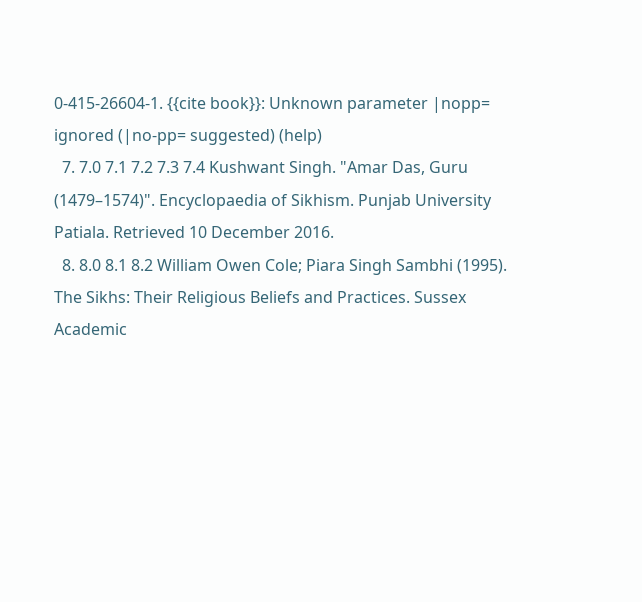0-415-26604-1. {{cite book}}: Unknown parameter |nopp= ignored (|no-pp= suggested) (help)
  7. 7.0 7.1 7.2 7.3 7.4 Kushwant Singh. "Amar Das, Guru (1479–1574)". Encyclopaedia of Sikhism. Punjab University Patiala. Retrieved 10 December 2016.
  8. 8.0 8.1 8.2 William Owen Cole; Piara Singh Sambhi (1995). The Sikhs: Their Religious Beliefs and Practices. Sussex Academic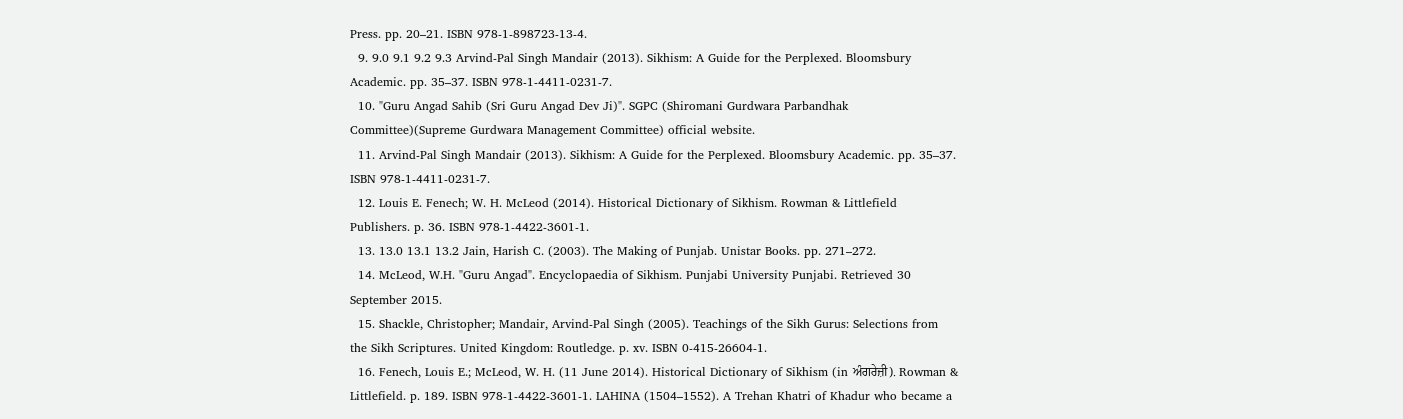Press. pp. 20–21. ISBN 978-1-898723-13-4.
  9. 9.0 9.1 9.2 9.3 Arvind-Pal Singh Mandair (2013). Sikhism: A Guide for the Perplexed. Bloomsbury Academic. pp. 35–37. ISBN 978-1-4411-0231-7.
  10. "Guru Angad Sahib (Sri Guru Angad Dev Ji)". SGPC (Shiromani Gurdwara Parbandhak Committee)(Supreme Gurdwara Management Committee) official website.
  11. Arvind-Pal Singh Mandair (2013). Sikhism: A Guide for the Perplexed. Bloomsbury Academic. pp. 35–37. ISBN 978-1-4411-0231-7.
  12. Louis E. Fenech; W. H. McLeod (2014). Historical Dictionary of Sikhism. Rowman & Littlefield Publishers. p. 36. ISBN 978-1-4422-3601-1.
  13. 13.0 13.1 13.2 Jain, Harish C. (2003). The Making of Punjab. Unistar Books. pp. 271–272.
  14. McLeod, W.H. "Guru Angad". Encyclopaedia of Sikhism. Punjabi University Punjabi. Retrieved 30 September 2015.
  15. Shackle, Christopher; Mandair, Arvind-Pal Singh (2005). Teachings of the Sikh Gurus: Selections from the Sikh Scriptures. United Kingdom: Routledge. p. xv. ISBN 0-415-26604-1.
  16. Fenech, Louis E.; McLeod, W. H. (11 June 2014). Historical Dictionary of Sikhism (in ਅੰਗਰੇਜ਼ੀ). Rowman & Littlefield. p. 189. ISBN 978-1-4422-3601-1. LAHINA (1504–1552). A Trehan Khatri of Khadur who became a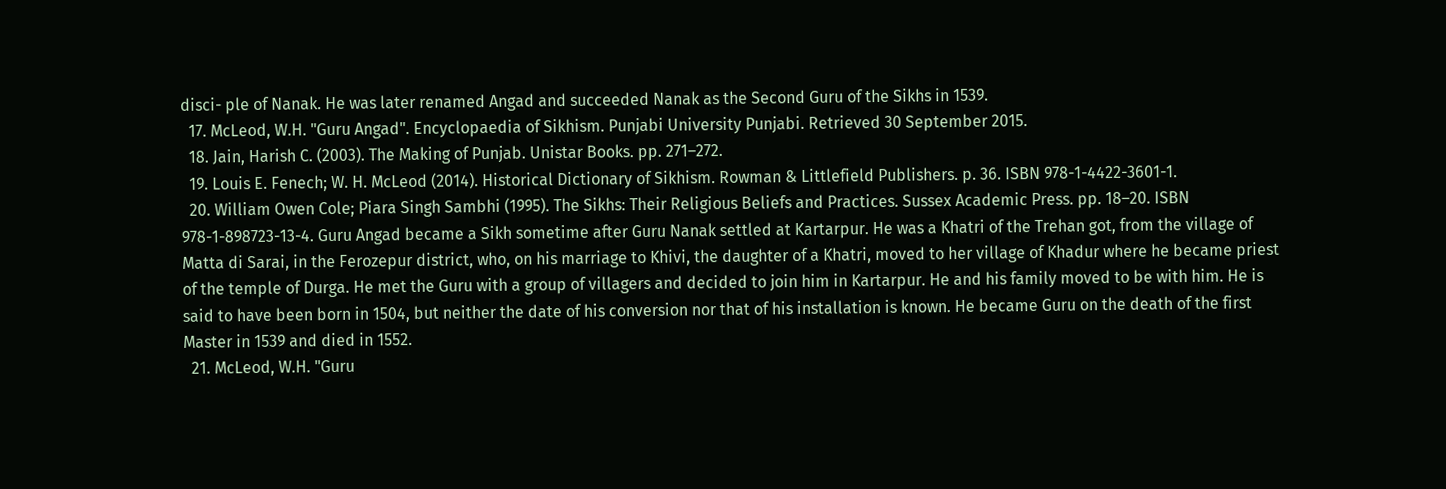disci- ple of Nanak. He was later renamed Angad and succeeded Nanak as the Second Guru of the Sikhs in 1539.
  17. McLeod, W.H. "Guru Angad". Encyclopaedia of Sikhism. Punjabi University Punjabi. Retrieved 30 September 2015.
  18. Jain, Harish C. (2003). The Making of Punjab. Unistar Books. pp. 271–272.
  19. Louis E. Fenech; W. H. McLeod (2014). Historical Dictionary of Sikhism. Rowman & Littlefield Publishers. p. 36. ISBN 978-1-4422-3601-1.
  20. William Owen Cole; Piara Singh Sambhi (1995). The Sikhs: Their Religious Beliefs and Practices. Sussex Academic Press. pp. 18–20. ISBN 978-1-898723-13-4. Guru Angad became a Sikh sometime after Guru Nanak settled at Kartarpur. He was a Khatri of the Trehan got, from the village of Matta di Sarai, in the Ferozepur district, who, on his marriage to Khivi, the daughter of a Khatri, moved to her village of Khadur where he became priest of the temple of Durga. He met the Guru with a group of villagers and decided to join him in Kartarpur. He and his family moved to be with him. He is said to have been born in 1504, but neither the date of his conversion nor that of his installation is known. He became Guru on the death of the first Master in 1539 and died in 1552.
  21. McLeod, W.H. "Guru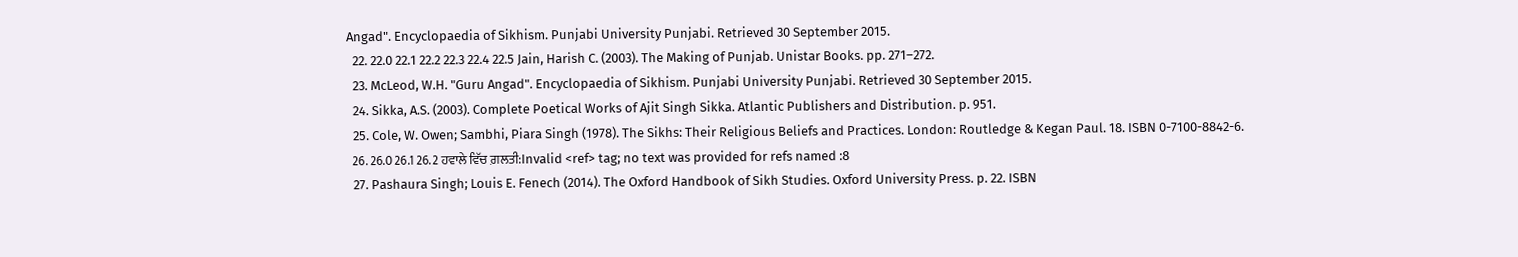Angad". Encyclopaedia of Sikhism. Punjabi University Punjabi. Retrieved 30 September 2015.
  22. 22.0 22.1 22.2 22.3 22.4 22.5 Jain, Harish C. (2003). The Making of Punjab. Unistar Books. pp. 271–272.
  23. McLeod, W.H. "Guru Angad". Encyclopaedia of Sikhism. Punjabi University Punjabi. Retrieved 30 September 2015.
  24. Sikka, A.S. (2003). Complete Poetical Works of Ajit Singh Sikka. Atlantic Publishers and Distribution. p. 951.
  25. Cole, W. Owen; Sambhi, Piara Singh (1978). The Sikhs: Their Religious Beliefs and Practices. London: Routledge & Kegan Paul. 18. ISBN 0-7100-8842-6.
  26. 26.0 26.1 26.2 ਹਵਾਲੇ ਵਿੱਚ ਗ਼ਲਤੀ:Invalid <ref> tag; no text was provided for refs named :8
  27. Pashaura Singh; Louis E. Fenech (2014). The Oxford Handbook of Sikh Studies. Oxford University Press. p. 22. ISBN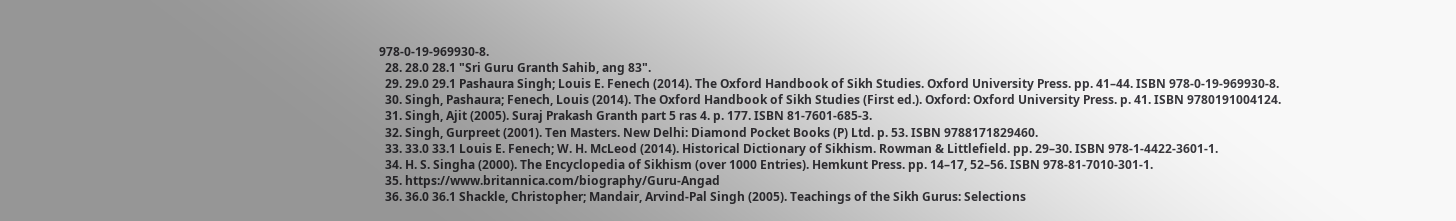978-0-19-969930-8.
  28. 28.0 28.1 "Sri Guru Granth Sahib, ang 83".
  29. 29.0 29.1 Pashaura Singh; Louis E. Fenech (2014). The Oxford Handbook of Sikh Studies. Oxford University Press. pp. 41–44. ISBN 978-0-19-969930-8.
  30. Singh, Pashaura; Fenech, Louis (2014). The Oxford Handbook of Sikh Studies (First ed.). Oxford: Oxford University Press. p. 41. ISBN 9780191004124.
  31. Singh, Ajit (2005). Suraj Prakash Granth part 5 ras 4. p. 177. ISBN 81-7601-685-3.
  32. Singh, Gurpreet (2001). Ten Masters. New Delhi: Diamond Pocket Books (P) Ltd. p. 53. ISBN 9788171829460.
  33. 33.0 33.1 Louis E. Fenech; W. H. McLeod (2014). Historical Dictionary of Sikhism. Rowman & Littlefield. pp. 29–30. ISBN 978-1-4422-3601-1.
  34. H. S. Singha (2000). The Encyclopedia of Sikhism (over 1000 Entries). Hemkunt Press. pp. 14–17, 52–56. ISBN 978-81-7010-301-1.
  35. https://www.britannica.com/biography/Guru-Angad
  36. 36.0 36.1 Shackle, Christopher; Mandair, Arvind-Pal Singh (2005). Teachings of the Sikh Gurus: Selections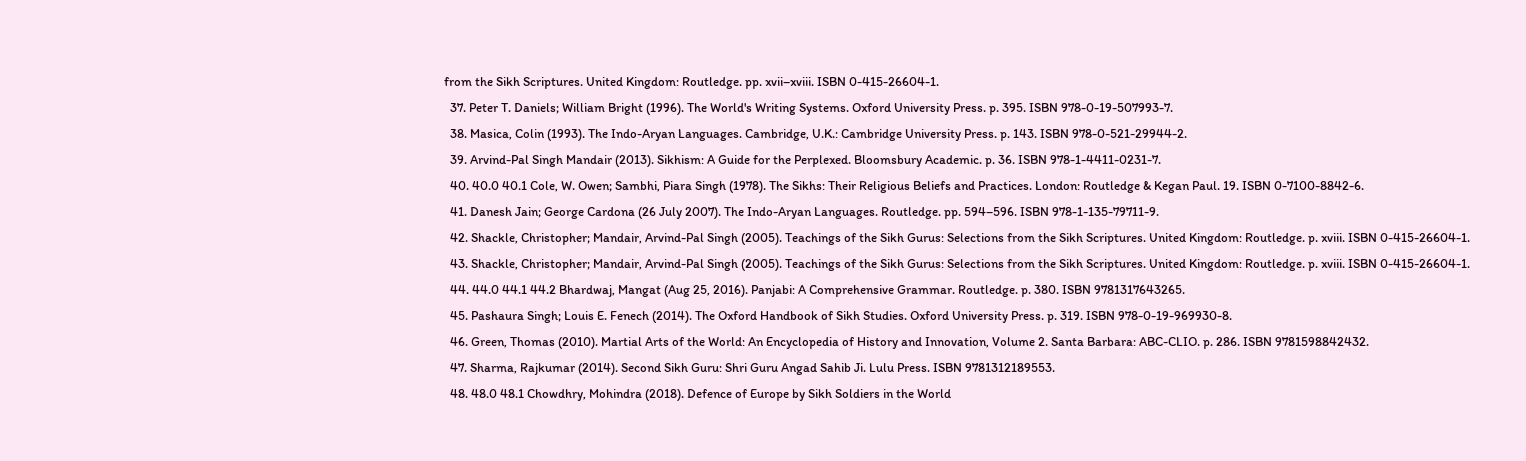from the Sikh Scriptures. United Kingdom: Routledge. pp. xvii–xviii. ISBN 0-415-26604-1.
  37. Peter T. Daniels; William Bright (1996). The World's Writing Systems. Oxford University Press. p. 395. ISBN 978-0-19-507993-7.
  38. Masica, Colin (1993). The Indo-Aryan Languages. Cambridge, U.K.: Cambridge University Press. p. 143. ISBN 978-0-521-29944-2.
  39. Arvind-Pal Singh Mandair (2013). Sikhism: A Guide for the Perplexed. Bloomsbury Academic. p. 36. ISBN 978-1-4411-0231-7.
  40. 40.0 40.1 Cole, W. Owen; Sambhi, Piara Singh (1978). The Sikhs: Their Religious Beliefs and Practices. London: Routledge & Kegan Paul. 19. ISBN 0-7100-8842-6.
  41. Danesh Jain; George Cardona (26 July 2007). The Indo-Aryan Languages. Routledge. pp. 594–596. ISBN 978-1-135-79711-9.
  42. Shackle, Christopher; Mandair, Arvind-Pal Singh (2005). Teachings of the Sikh Gurus: Selections from the Sikh Scriptures. United Kingdom: Routledge. p. xviii. ISBN 0-415-26604-1.
  43. Shackle, Christopher; Mandair, Arvind-Pal Singh (2005). Teachings of the Sikh Gurus: Selections from the Sikh Scriptures. United Kingdom: Routledge. p. xviii. ISBN 0-415-26604-1.
  44. 44.0 44.1 44.2 Bhardwaj, Mangat (Aug 25, 2016). Panjabi: A Comprehensive Grammar. Routledge. p. 380. ISBN 9781317643265.
  45. Pashaura Singh; Louis E. Fenech (2014). The Oxford Handbook of Sikh Studies. Oxford University Press. p. 319. ISBN 978-0-19-969930-8.
  46. Green, Thomas (2010). Martial Arts of the World: An Encyclopedia of History and Innovation, Volume 2. Santa Barbara: ABC-CLIO. p. 286. ISBN 9781598842432.
  47. Sharma, Rajkumar (2014). Second Sikh Guru: Shri Guru Angad Sahib Ji. Lulu Press. ISBN 9781312189553.
  48. 48.0 48.1 Chowdhry, Mohindra (2018). Defence of Europe by Sikh Soldiers in the World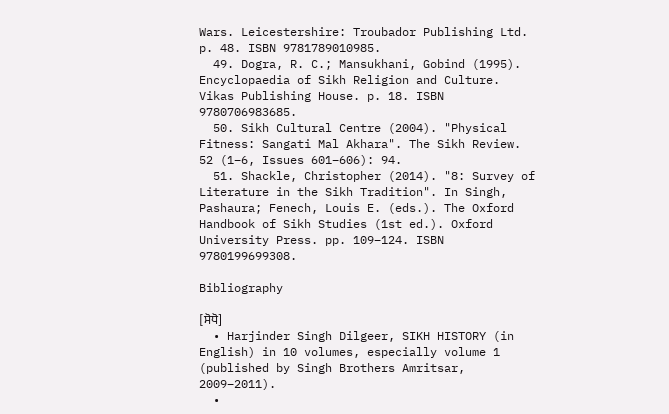Wars. Leicestershire: Troubador Publishing Ltd. p. 48. ISBN 9781789010985.
  49. Dogra, R. C.; Mansukhani, Gobind (1995). Encyclopaedia of Sikh Religion and Culture. Vikas Publishing House. p. 18. ISBN 9780706983685.
  50. Sikh Cultural Centre (2004). "Physical Fitness: Sangati Mal Akhara". The Sikh Review. 52 (1–6, Issues 601–606): 94.
  51. Shackle, Christopher (2014). "8: Survey of Literature in the Sikh Tradition". In Singh, Pashaura; Fenech, Louis E. (eds.). The Oxford Handbook of Sikh Studies (1st ed.). Oxford University Press. pp. 109–124. ISBN 9780199699308.

Bibliography

[ਸੋਧੋ]
  • Harjinder Singh Dilgeer, SIKH HISTORY (in English) in 10 volumes, especially volume 1 (published by Singh Brothers Amritsar, 2009–2011).
  •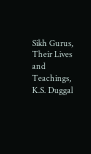Sikh Gurus, Their Lives and Teachings, K.S. Duggal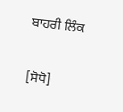ਬਾਹਰੀ ਲਿੰਕ

[ਸੋਧੋ]